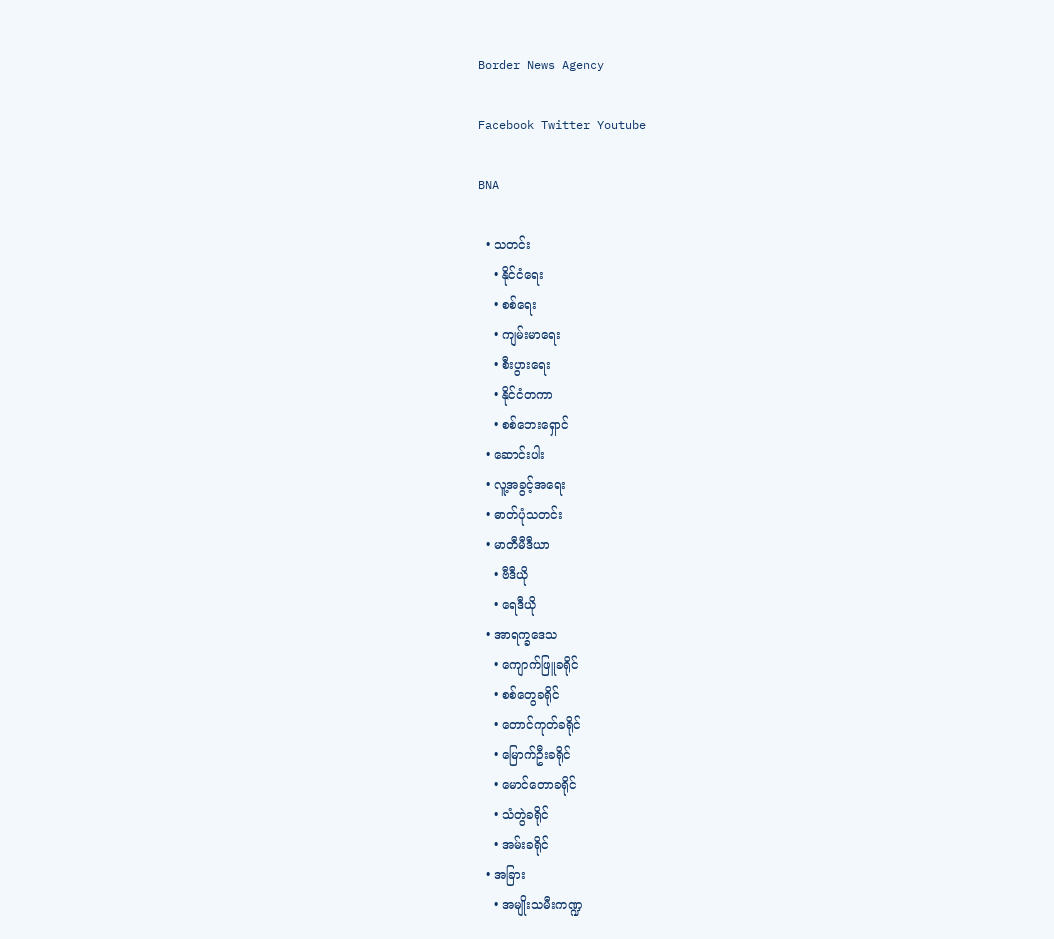Border News Agency

Facebook Twitter Youtube

BNA

  • သတင်း
    • နိုင်ငံရေး
    • စစ်ရေး
    • ကျမ်းမာရေး
    • စီးပွားရေး
    • နိုင်ငံတကာ
    • စစ်ဘေးရှောင်
  • ဆောင်းပါး
  • လူ့အခွင့်အရေး
  • ဓာတ်ပုံသတင်း
  • မာတီမီဒီယာ
    • ဗီဒီယို
    • ရေဒီယို
  • အာရက္ခဒေသ
    • ကျောက်ဖြူခရိုင်
    • စစ်တွေခရိုင်
    • တောင်ကုတ်ခရိုင်
    • မြောက်ဦးခရိုင်
    • မောင်တောခရိုင်
    • သံတွဲခရိုင်
    • အမ်းခရိုင်
  • အခြား
    • အမျိုးသမီးကဏ္ဍ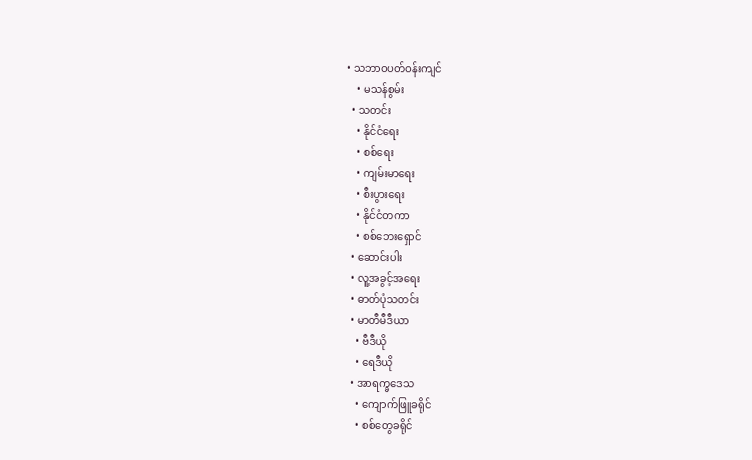• သဘာဝပတ်ဝန်းကျင်
    • မသန်စွမ်း
  • သတင်း
    • နိုင်ငံရေး
    • စစ်ရေး
    • ကျမ်းမာရေး
    • စီးပွားရေး
    • နိုင်ငံတကာ
    • စစ်ဘေးရှောင်
  • ဆောင်းပါး
  • လူ့အခွင့်အရေး
  • ဓာတ်ပုံသတင်း
  • မာတီမီဒီယာ
    • ဗီဒီယို
    • ရေဒီယို
  • အာရက္ခဒေသ
    • ကျောက်ဖြူခရိုင်
    • စစ်တွေခရိုင်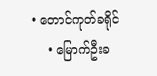• တောင်ကုတ်ခရိုင်
    • မြောက်ဦးခ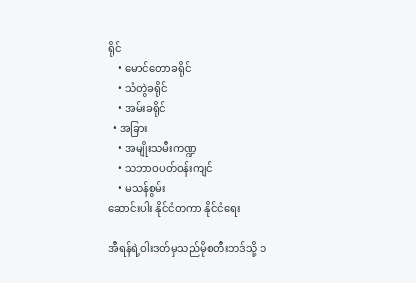ရိုင်
    • မောင်တောခရိုင်
    • သံတွဲခရိုင်
    • အမ်းခရိုင်
  • အခြား
    • အမျိုးသမီးကဏ္ဍ
    • သဘာဝပတ်ဝန်းကျင်
    • မသန်စွမ်း
ဆောင်းပါး နိုင်ငံတကာ နိုင်ငံရေး

အီရန်ရဲ့ဝါးဒတ်မှသည်မိုစတီးဘဒ်သို့ ၁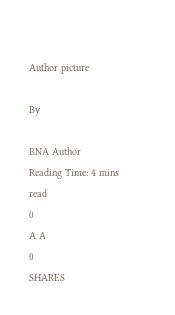Author picture

By

BNA Author
Reading Time: 4 mins read
0
A A
0
SHARES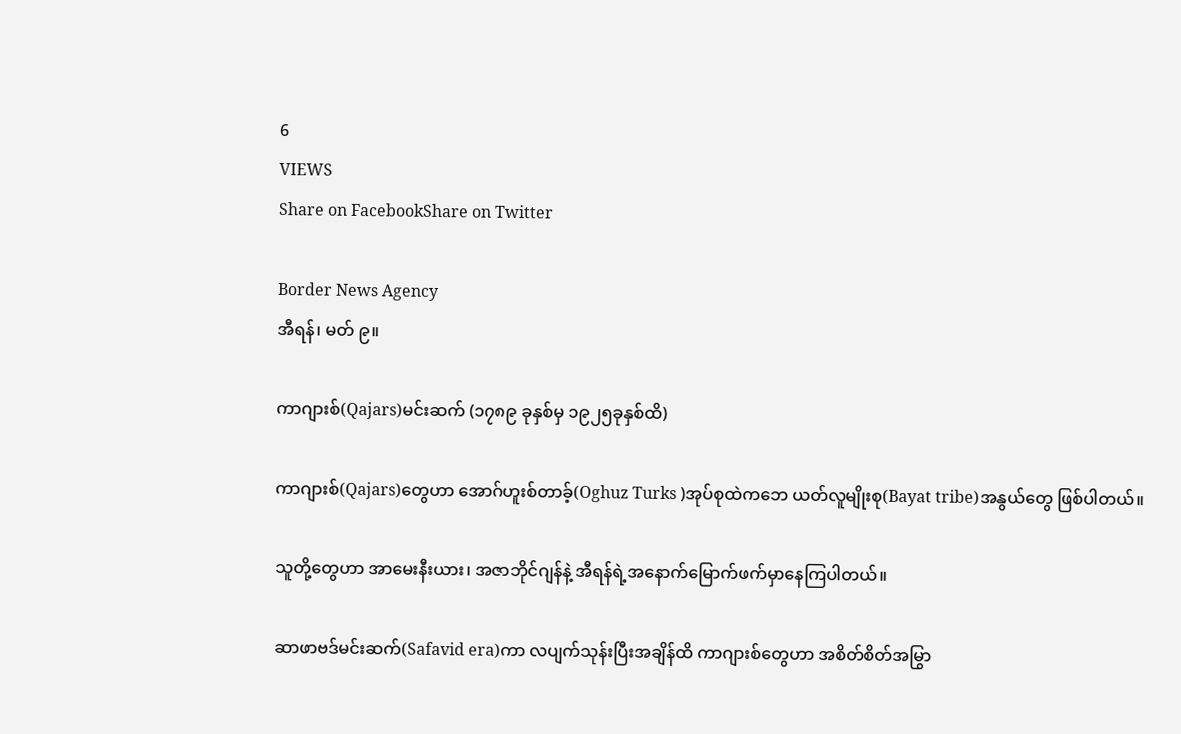6
VIEWS
Share on FacebookShare on Twitter

Border News Agency
အီရန်၊ မတ် ၉။

ကာဂျားစ်(Qajars)မင်းဆက် (၁၇၈၉ ခုနှစ်မှ ၁၉၂၅ခုနှစ်ထိ)

ကာဂျားစ်(Qajars)တွေဟာ အောဂ်ဟူးစ်တာခ့်(Oghuz Turks )အုပ်စုထဲကဘေ ယတ်လူမျိုးစု(Bayat tribe)အနွယ်တွေ ဖြစ်ပါတယ်။

သူတို့တွေဟာ အာမေးနီးယား၊ အဇာဘိုင်ဂျန်နဲ့ အီရန်ရဲ့အနောက်မြောက်ဖက်မှာနေကြပါတယ်။

ဆာဖာဗဒ်မင်းဆက်(Safavid era)ကာ လပျက်သုန်းပြီးအချိန်ထိ ကာဂျားစ်တွေဟာ အစိတ်စိတ်အမြွာ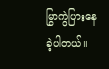မြွာကွဲပြားနေခဲ့ပါတယ်။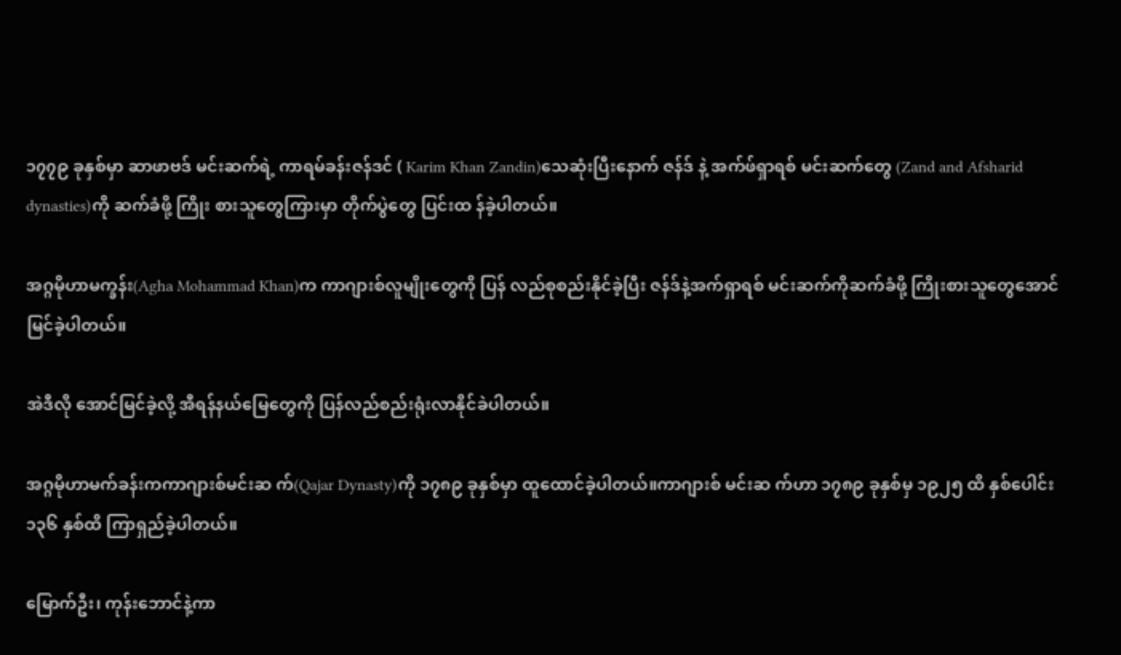၁၇၇၉ ခုနှစ်မှာ ဆာဖာဗဒ် မင်းဆက်ရဲ့ ကာရမ်ခန်းဇန်ဒင် ( Karim Khan Zandin)သေဆုံးပြီးနောက် ဇန်ဒ် နဲ့ အက်ဖ်ရှာရစ် မင်းဆက်တွေ (Zand and Afsharid dynasties)ကို ဆက်ခံဖို့ ကြိုး စားသူတွေကြားမှာ တိုက်ပွဲတွေ ပြင်းထ န်ခဲ့ပါတယ်။

အဂ္ဂမိုဟာမက္ခန်း(Agha Mohammad Khan)က ကာဂျားစ်လူမျိုးတွေကို ပြန် လည်စုစည်းနိုင်ခဲ့ပြီး ဇန်ဒ်နဲ့အက်ရှာရစ် မင်းဆက်ကိုဆက်ခံဖို့ ကြိုးစားသူတွေအောင်မြင်ခဲ့ပါတယ်။

အဲဒီလို အောင်မြင်ခဲ့လို့ အီရန်နယ်မြေတွေကို ပြန်လည်စည်းရုံးလာနိုင်ခဲပါတယ်။

အဂ္ဂမိုဟာမက်ခန်းကကာဂျားစ်မင်းဆ က်(Qajar Dynasty)ကို ၁၇၈၉ ခုနှစ်မှာ ထူထောင်ခဲ့ပါတယ်။ကာဂျားစ် မင်းဆ က်ဟာ ၁၇၈၉ ခုနှစ်မှ ၁၉၂၅ ထိ နှစ်ပေါင်း ၁၃၆ နှစ်ထိ ကြာရှည်ခဲ့ပါတယ်။

မြောက်ဦး၊ ကုန်းဘောင်နဲ့ကာ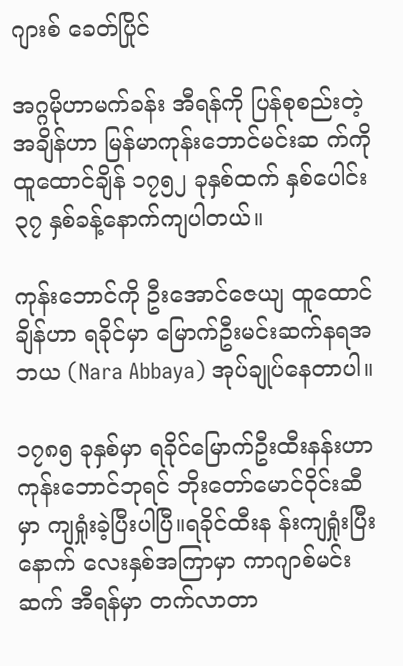ဂျားစ် ခေတ်ပြိုင်

အဂ္ဂမိုဟာမက်ခန်း အီရန်ကို ပြန်စုစည်းတဲ့အချိန်ဟာ မြန်မာကုန်းဘောင်မင်းဆ က်ကို ထူထောင်ချိန် ၁၇၅၂ ခုနှစ်ထက် နှစ်ပေါင်း ၃၇ နှစ်ခန့်နောက်ကျပါတယ်။

ကုန်းဘောင်ကို ဦးအောင်ဇေယျ ထူထောင်ချိန်ဟာ ရခိုင်မှာ မြောက်ဦးမင်းဆက်နရအဘယ (Nara Abbaya) အုပ်ချုပ်နေတာပါ။

၁၇၈၅ ခုနှစ်မှာ ရခိုင်မြောက်ဦးထီးနန်းဟာ ကုန်းဘောင်ဘုရင် ဘိုးတော်မောင်ဝိုင်းဆီမှာ ကျရှုံးခဲ့ပြီးပါပြီ။ရခိုင်ထီးန န်းကျရှုံးပြီးနောက် လေးနှစ်အကြာမှာ ကာဂျာစ်မင်းဆက် အီရန်မှာ တက်လာတာ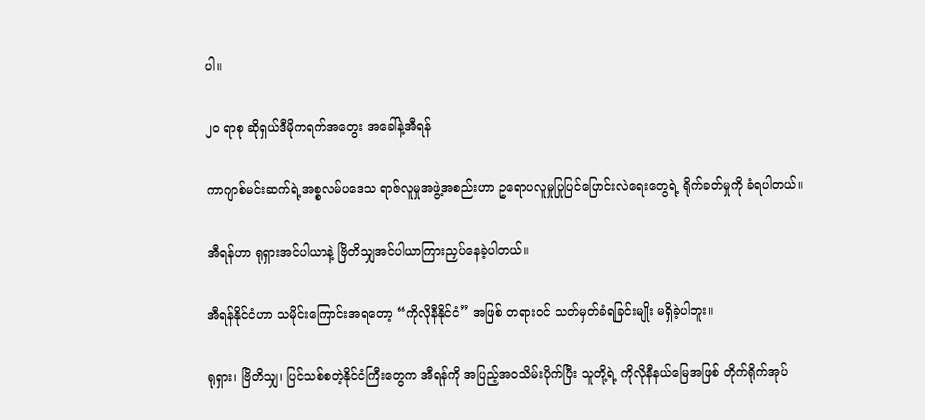ပါ။

၂၀ ရာစု ဆိုရှယ်ဒီမိုကရက်အတွေး အခေါ်နဲ့အီရန်

ကာဂျာစ်မင်းဆက်ရဲ့အစ္စလမ်ပဒေသ ရာဇ်လူမှုအဖွဲ့အစည်းဟာ ဥရောပလူမှုပြုပြင်ပြောင်းလဲရေးတွေရဲ့ ရိုက်ခတ်မှုကို ခံရပါတယ်။

အီရန်ဟာ ရုရှားအင်ပါယာနဲ့ ဗြိတိသျှအင်ပါယာကြားညှပ်နေခဲ့ပါတယ်။

အီရန်နိုင်ငံဟာ သမိုင်းကြောင်းအရတော့ “ကိုလိုနီနိုင်ငံ” အဖြစ် တရားဝင် သတ်မှတ်ခံရခြင်းမျိုး မရှိခဲ့ပါဘူး။

ရုရှား၊ ဗြိတိသျှ၊ ပြင်သစ်စတဲ့နိုင်ငံကြီးတွေက အီရန်ကို အပြည့်အဝသိမ်းပိုက်ပြီး သူတို့ရဲ့ ကိုလိုနီနယ်မြေအဖြစ် တိုက်ရိုက်အုပ်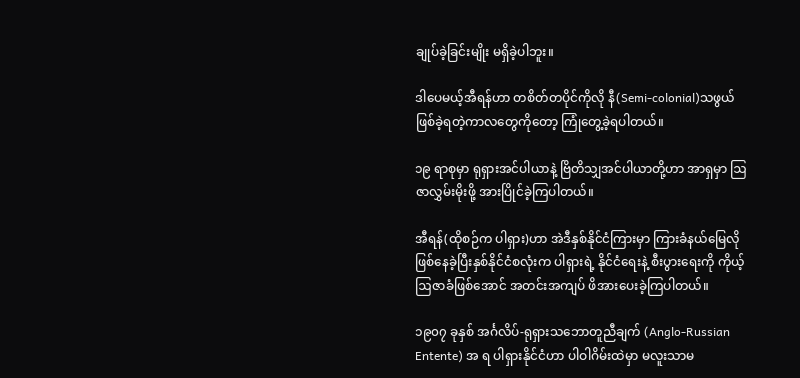ချုပ်ခဲ့ခြင်းမျိုး မရှိခဲ့ပါဘူး။

ဒါပေမယ့်အီရန်ဟာ တစိတ်တပိုင်ကိုလို နီ(Semi-colonial)သဖွယ် ဖြစ်ခဲ့ရတဲ့ကာလတွေကိုတော့ ကြုံတွေ့ခဲ့ရပါတယ်။

၁၉ ရာစုမှာ ရုရှားအင်ပါယာနဲ့ ဗြိတိသျှအင်ပါယာတို့ဟာ အာရှမှာ ဩဇာလွှမ်းမိုးဖို့ အားပြိုင်ခဲ့ကြပါတယ်။

အီရန်(ထိုစဉ်က ပါရှား)ဟာ အဲဒီနှစ်နိုင်ငံကြားမှာ ကြားခံနယ်မြေလိုဖြစ်နေခဲ့ပြီးနှစ်နိုင်ငံစလုံးက ပါရှားရဲ့ နိုင်ငံရေးနဲ့ စီးပွားရေးကို ကိုယ့်ဩဇာခံဖြစ်အောင် အတင်းအကျပ် ဖိအားပေးခဲ့ကြပါတယ်။

၁၉၀၇ ခုနှစ် အင်္ဂလိပ်-ရုရှားသဘောတူညီချက် (Anglo-Russian Entente) အ ရ ပါရှားနိုင်ငံဟာ ပါဝါဂိမ်းထဲမှာ မလူးသာမ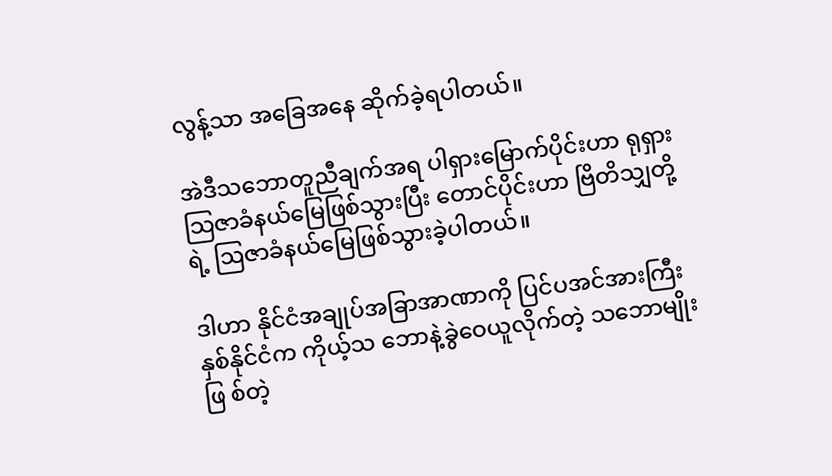လွန့်သာ အခြေအနေ ဆိုက်ခဲ့ရပါတယ်။

အဲဒီသဘောတူညီချက်အရ ပါရှားမြောက်ပိုင်းဟာ ရုရှားသြဇာခံနယ်မြေဖြစ်သွားပြီး တောင်ပိုင်းဟာ ဗြိတိသျှတို့ရဲ့ ဩဇာခံနယ်မြေဖြစ်သွားခဲ့ပါတယ်။

ဒါဟာ နိုင်ငံအချုပ်အခြာအာဏာကို ပြင်ပအင်အားကြီးနှစ်နိုင်ငံက ကိုယ့်သ ဘောနဲ့ခွဲဝေယူလိုက်တဲ့ သဘောမျိုးဖြ စ်တဲ့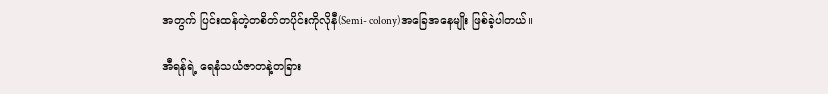အတွက် ပြင်းထန်တဲ့တစိတ်တပိုင်းကိုလိုနီ(Semi- colony)အခြေအနေမျိုး ဖြစ်ခဲ့ပါတယ်။

အီရန်ရဲ့ ရေနံသယံဇာတနဲ့တခြား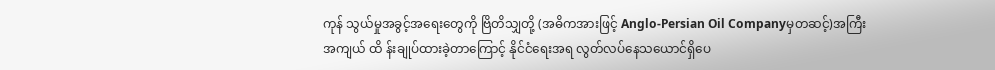ကုန် သွယ်မှုအခွင့်အရေးတွေကို ဗြိတိသျှတို့ (အဓိကအားဖြင့် Anglo-Persian Oil Companyမှတဆင့်)အကြီးအကျယ် ထိ န်းချုပ်ထားခဲ့တာကြောင့် နိုင်ငံရေးအရ လွတ်လပ်နေသယောင်ရှိပေ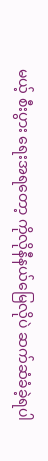မယ့် စီးပွား ရေးအရတော့ ကိုလိုနီနယ်မြေလိုပဲ ဆက်ဆံခံခဲ့ရပါ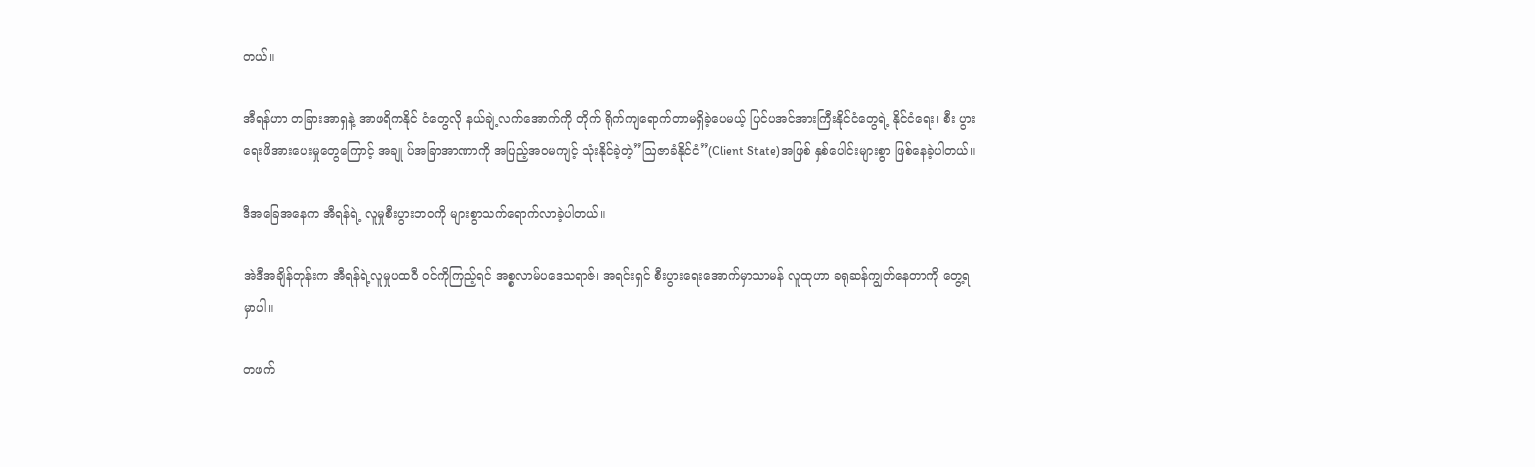တယ်။

အီရန်ဟာ တခြားအာရှနဲ့ အာဖရိကနိုင် ငံတွေလို နယ်ချဲ့လက်အောက်ကို တိုက် ရိုက်ကျရောက်တာမရှိခဲ့ပေမယ့် ပြင်ပအင်အားကြီးနိုင်ငံတွေရဲ့ နိုင်ငံရေး၊ စီး ပွားရေးဖိအားပေးမှုတွေကြောင့် အချု ပ်အခြာအာဏာကို အပြည့်အဝမကျင့် သုံးနိုင်ခဲ့တဲ့”ဩဇာခံနိုင်ငံ”(Client State)အဖြစ် နှစ်ပေါင်းများစွာ ဖြစ်နေခဲ့ပါတယ်။

ဒီအခြေအနေက အီရန်ရဲ့ လူမှုစီးပွားဘဝကို များစွာသက်ရောက်လာခဲ့ပါတယ်။

အဲဒီအချိန်တုန်းက အီရန်ရဲ့လူမှုပထဝီ ဝင်ကိုကြည့်ရင် အစ္စလာမ်ပဒေသရာဇ်၊ အရင်းရှင် စီးပွားရေးအောက်မှာသာမန် လူထုဟာ ခရုဆန်ကျွတ်နေတာကို တွေ့ရမှာပါ။

တဖက်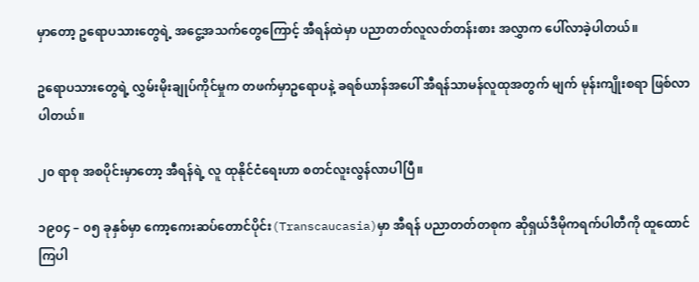မှာတော့ ဥရောပသားတွေရဲ့ အငွေ့အသက်တွေကြောင့် အီရန်ထဲမှာ ပညာတတ်လူလတ်တန်းစား အလွှာက ပေါ်လာခဲ့ပါတယ်။

ဥရောပသားတွေရဲ့ လွှမ်းမိုးချုပ်ကိုင်မှုက တဖက်မှာဥရောပနဲ့ ခရစ်ယာန်အပေါ် အီရန်သာမန်လူထုအတွက် မျက် မုန်းကျိုးစရာ ဖြစ်လာပါတယ်။

၂၀ ရာစု အစပိုင်းမှာတော့ အီရန်ရဲ့ လူ ထုနိုင်ငံရေးဟာ စတင်လူးလွန်လာပါပြီ။

၁၉၀၄ – ၀၅ ခုနှစ်မှာ ကော့ကေးဆပ်တောင်ပိုင်း(Transcaucasia)မှာ အီရန် ပညာတတ်တစုက ဆိုရှယ်ဒီမိုကရက်ပါတီကို ထူထောင်ကြပါ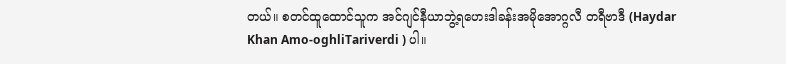တယ်။ စတင်ထူထောင်သူက အင်ဂျင်နီယာဘွဲ့ရဟေးဒါခန်းအမိုအောဂ္ဂလီ တရီဗာဒီ (Haydar Khan Amo-oghliTariverdi ) ပါ။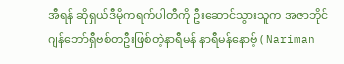အီရန် ဆိုရှယ်ဒီမိုကရက်ပါတီကို ဦးဆောင်သွားသူက အဇာဘိုင်ဂျန်ဘော်ရှီဗစ်တဦးဖြစ်တဲ့နာရီမန် နာရီမန်နောဗ့် ( Nariman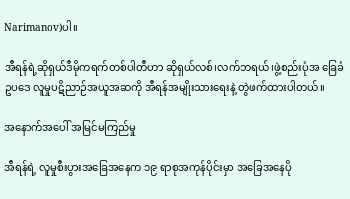Narimanov)ပါ။

အီရန်ရဲ့ဆိုရှယ်ဒီမိုကရက်တစ်ပါတီဟာ ဆိုရှယ်လစ်၊လက်ဘရယ်၊ဖွဲ့စည်းပုံအ ခြေခံဥပဒေ လူမှုပဋိညာဉ်အယူအဆကို အီရန်အမျိုးသားရေးနဲ့ တွဲဖက်ထားပါတယ်။

အနောက်အပေါ် အမြင်မကြည်မှု

အီရန်ရဲ့ လူမှုစီးပွားအခြေအနေက ၁၉ ရာစုအကုန်ပိုင်းမှာ အခြေအနေပို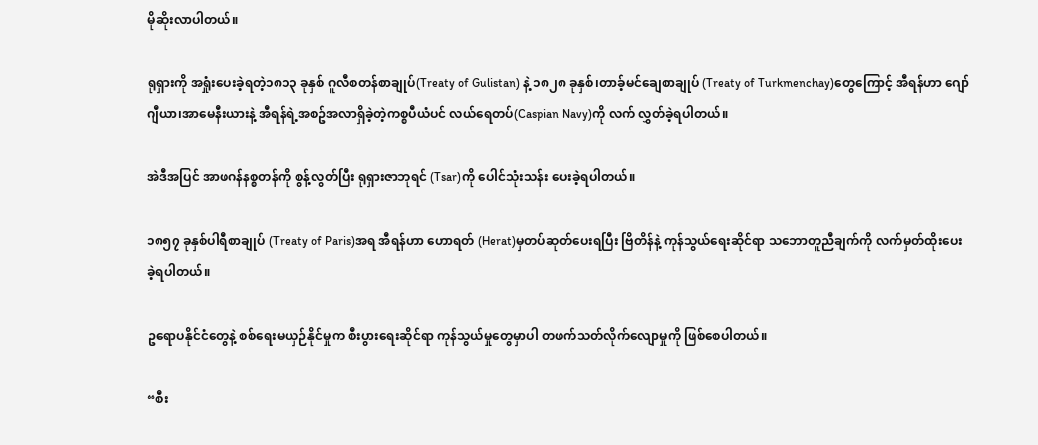မိုဆိုးလာပါတယ်။

ရုရှားကို အရှုံးပေးခဲ့ရတဲ့၁၈၁၃ ခုနှစ် ဂူလီစတန်စာချုပ်(Treaty of Gulistan) နဲ့ ၁၈၂၈ ခုနှစ်၊တာခ့်မင်ချေစာချုပ် (Treaty of Turkmenchay)တွေကြောင့် အီရန်ဟာ ဂျော်ဂျီယာ၊အာမေနီးယားနဲ့ အီရန်ရဲ့အစဥ်အလာရှိခဲ့တဲ့ကစ္စပီယံပင် လယ်ရေတပ်(Caspian Navy)ကို လက် လွှတ်ခဲ့ရပါတယ်။

အဲဒီအပြင် အာဖဂန်နစ္စတန်ကို စွန့်လွတ်ပြီး ရုရှားဇာဘုရင် (Tsar)ကို ပေါင်သုံးသန်း ပေးခဲ့ရပါတယ်။

၁၈၅၇ ခုနှစ်ပါရီစာချုပ် (Treaty of Paris)အရ အီရန်ဟာ ဟောရတ် (Herat)မှတပ်ဆုတ်ပေးရပြီး ဗြိတိန်နဲ့ ကုန်သွယ်ရေးဆိုင်ရာ သဘောတူညီချက်ကို လက်မှတ်ထိုးပေးခဲ့ရပါတယ်။

ဥရောပနိုင်ငံတွေနဲ့ စစ်ရေးမယှဉ်နိုင်မှုက စီးပွားရေးဆိုင်ရာ ကုန်သွယ်မှုတွေမှာပါ တဖက်သတ်လိုက်လျောမှုကို ဖြစ်စေပါတယ်။

“စီး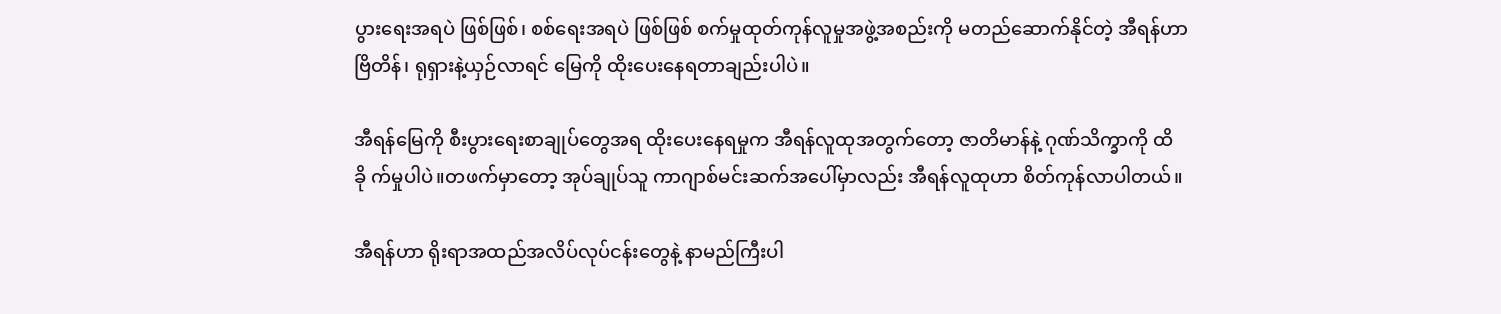ပွားရေးအရပဲ ဖြစ်ဖြစ်၊ စစ်ရေးအရပဲ ဖြစ်ဖြစ် စက်မှုထုတ်ကုန်လူမှုအဖွဲ့အစည်းကို မတည်ဆောက်နိုင်တဲ့ အီရန်ဟာ ဗြိတိန်၊ ရုရှားနဲ့ယှဉ်လာရင် မြေကို ထိုးပေးနေရတာချည်းပါပဲ။

အီရန်မြေကို စီးပွားရေးစာချုပ်တွေအရ ထိုးပေးနေရမှုက အီရန်လူထုအတွက်တော့ ဇာတိမာန်နဲ့ ဂုဏ်သိက္ခာကို ထိခို က်မှုပါပဲ။တဖက်မှာတော့ အုပ်ချုပ်သူ ကာဂျာစ်မင်းဆက်အပေါ်မှာလည်း အီရန်လူထုဟာ စိတ်ကုန်လာပါတယ်။

အီရန်ဟာ ရိုးရာအထည်အလိပ်လုပ်ငန်းတွေနဲ့ နာမည်ကြီးပါ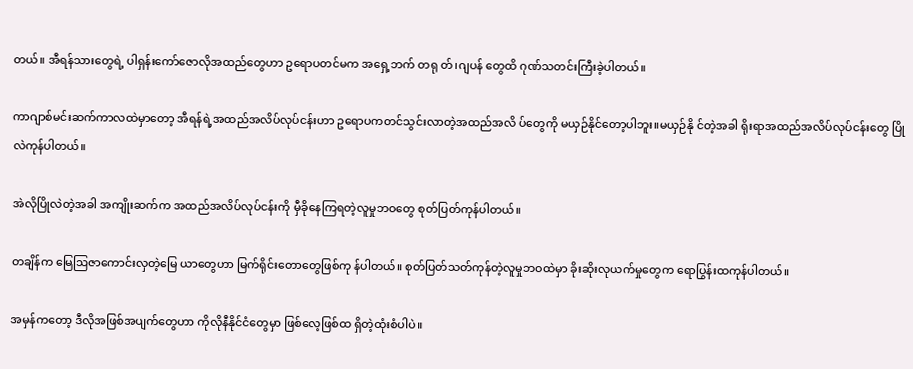တယ်။ အီရန်သားတွေရဲ့ ပါရှန်းကော်ဇောလိုအထည်တွေဟာ ဥရောပတင်မက အရှေ့ဘက် တရု တ်၊ဂျပန် တွေထိ ဂုဏ်သတင်းကြီးခဲ့ပါတယ်။

ကာဂျာစ်မင်းဆက်ကာလထဲမှာတော့ အီရန်ရဲ့အထည်အလိပ်လုပ်ငန်းဟာ ဥရောပကတင်သွင်းလာတဲ့အထည်အလိ ပ်တွေကို မယှဉ်နိုင်တော့ပါဘူး။မယှဉ်နို င်တဲ့အခါ ရိုးရာအထည်အလိပ်လုပ်ငန်းတွေ ပြိုလဲကုန်ပါတယ်။

အဲလိုပြိုလဲတဲ့အခါ အကျိုးဆက်က အထည်အလိပ်လုပ်ငန်းကို မှီခိုနေကြရတဲ့လူမှုဘဝတွေ စုတ်ပြတ်ကုန်ပါတယ်။

တချိန်က မြေဩဇာကောင်းလှတဲ့မြေ ယာတွေဟာ မြက်ရိုင်းတောတွေဖြစ်ကု န်ပါတယ်။ စုတ်ပြတ်သတ်ကုန်တဲ့လူမှုဘဝထဲမှာ ခိုးဆိုးလုယက်မှုတွေက ရောပြွန်းထကုန်ပါတယ်။

အမှန်ကတော့ ဒီလိုအဖြစ်အပျက်တွေဟာ ကိုလိုနီနိုင်ငံတွေမှာ ဖြစ်လေ့ဖြစ်ထ ရှိတဲ့ထုံးစံပါပဲ။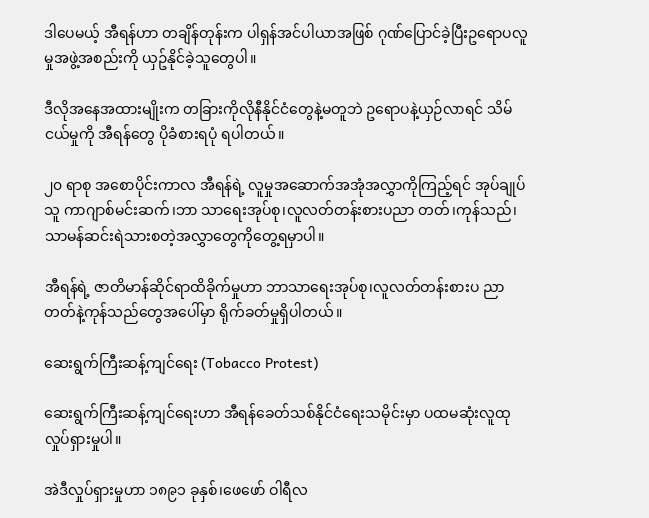ဒါပေမယ့် အီရန်ဟာ တချိန်တုန်းက ပါရှန်အင်ပါယာအဖြစ် ဂုဏ်ပြောင်ခဲ့ပြီးဥရောပလူမှုအဖွဲ့အစည်းကို ယှဥ်နိုင်ခဲ့သူတွေပါ။

ဒီလိုအနေအထားမျိုးက တခြားကိုလိုနီနိုင်ငံတွေနဲ့မတူဘဲ ဥရောပနဲ့ယှဉ်လာရင် သိမ်ငယ်မှုကို အီရန်တွေ ပိုခံစားရပုံ ရပါတယ်။

၂၀ ရာစု အစောပိုင်းကာလ အီရန်ရဲ့ လူမှုအဆောက်အအုံအလွှာကိုကြည့်ရင် အုပ်ချုပ်သူ ကာဂျာစ်မင်းဆက်၊ဘာ သာရေးအုပ်စု၊လူလတ်တန်းစားပညာ တတ်၊ကုန်သည်၊သာမန်ဆင်းရဲသားစတဲ့အလွှာတွေကိုတွေ့ရမှာပါ။

အီရန်ရဲ့ ဇာတိမာန်ဆိုင်ရာထိခိုက်မှုဟာ ဘာသာရေးအုပ်စု၊လူလတ်တန်းစားပ ညာတတ်နဲ့ကုန်သည်တွေအပေါ်မှာ ရိုက်ခတ်မှုရှိပါတယ်။

ဆေးရွက်ကြီးဆန့်ကျင်ရေး (Tobacco Protest)

ဆေးရွက်ကြီးဆန့်ကျင်ရေးဟာ အီရန်ခေတ်သစ်နိုင်ငံရေးသမိုင်းမှာ ပထမဆုံးလူထုလှုပ်ရှားမှုပါ။

အဲဒီလှုပ်ရှားမှုဟာ ၁၈၉၁ ခုနှစ်၊ဖေဖော် ဝါရီလ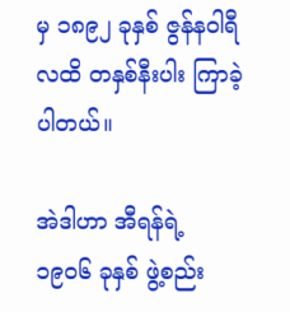မှ ၁၈၉၂ ခုနှစ် ဇွန်နဝါရီလထိ တနှစ်နီးပါး ကြာခဲ့ပါတယ်။

အဲဒါဟာ အီရန်ရဲ့ ၁၉၀၆ ခုနှစ် ဖွဲ့စည်း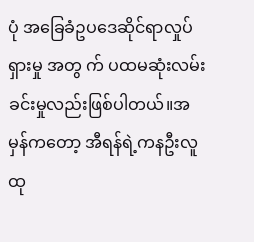ပုံ အခြေခံဥပဒေဆိုင်ရာလှုပ်ရှားမှု အတွ က် ပထမဆုံးလမ်းခင်းမှုလည်းဖြစ်ပါတယ်။အမှန်ကတော့ အီရန်ရဲ့ကနဦးလူ ထု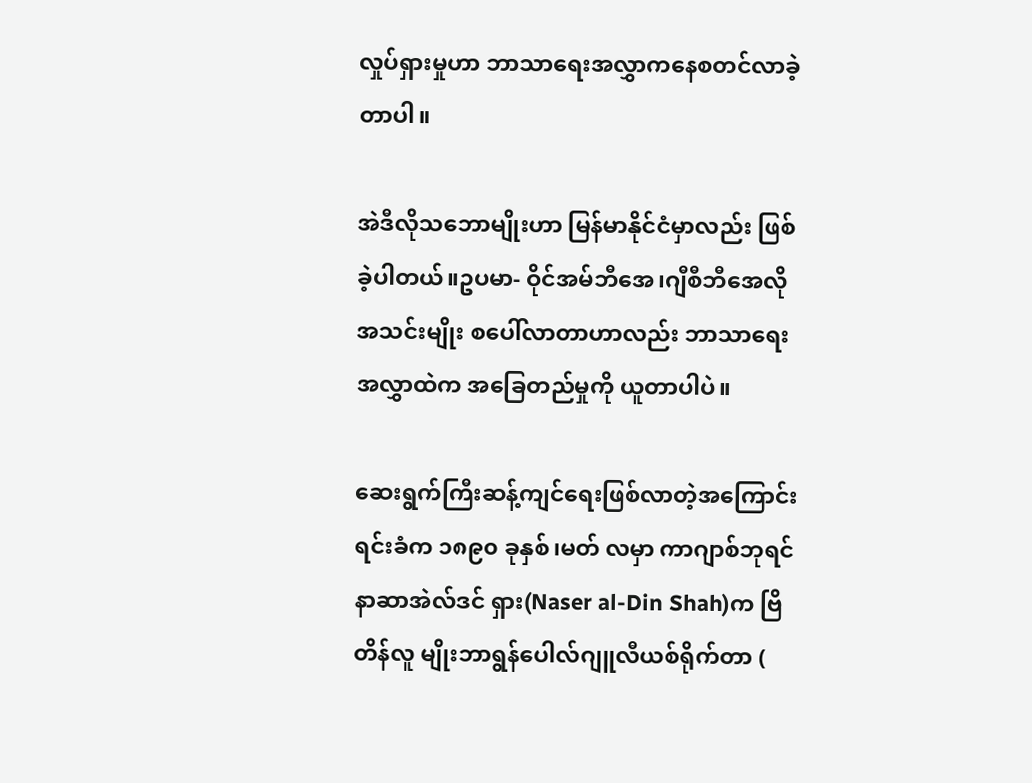လှုပ်ရှားမှုဟာ ဘာသာရေးအလွှာကနေစတင်လာခဲ့တာပါ။

အဲဒီလိုသဘောမျိုးဟာ မြန်မာနိုင်ငံမှာလည်း ဖြစ်ခဲ့ပါတယ်။ဥပမာ- ဝိုင်အမ်ဘီအေ၊ဂျီစီဘီအေလိုအသင်းမျိုး စပေါ်လာတာဟာလည်း ဘာသာရေးအလွှာထဲက အခြေတည်မှုကို ယူတာပါပဲ။

ဆေးရွက်ကြီးဆန့်ကျင်ရေးဖြစ်လာတဲ့အကြောင်းရင်းခံက ၁၈၉၀ ခုနှစ်၊မတ် လမှာ ကာဂျာစ်ဘုရင်နာဆာအဲလ်ဒင် ရှား(Naser al-Din Shah)က ဗြိတိန်လူ မျိုးဘာရွန်ပေါလ်ဂျူလီယစ်ရိုက်တာ (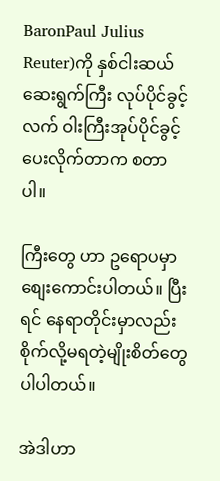BaronPaul Julius Reuter)ကို နှစ်ငါးဆယ်ဆေးရွက်ကြီး လုပ်ပိုင်ခွင့်လက် ဝါးကြီးအုပ်ပိုင်ခွင့်ပေးလိုက်တာက စတာပါ။

ကြီးတွေ ဟာ ဥရောပမှာ စျေးကောင်းပါတယ်။ ပြီးရင် နေရာတိုင်းမှာလည်း စိုက်လို့မရတဲ့မျိုးစိတ်တွေပါပါတယ်။

အဲဒါဟာ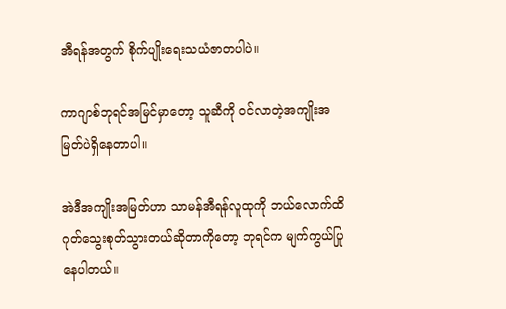အီရန်အတွက် စိုက်ပျိုးရေးသယံဇာတပါပဲ။

ကာဂျာစ်ဘုရင်အမြင်မှာတော့ သူဆီကို ဝင်လာတဲ့အကျိုးအမြတ်ပဲရှိနေတာပါ။

အဲဒီအကျိုးအမြတ်ဟာ သာမန်အီရန်လူထုကို ဘယ်လောက်ထိ ဂုတ်သွေးစုတ်သွားတယ်ဆိုတာကိုတော့ ဘုရင်က မျက်ကွယ်ပြုနေပါတယ်။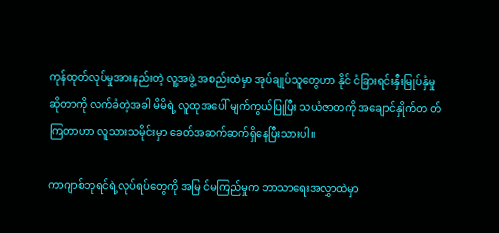ကုန်ထုတ်လုပ်မှုအားနည်းတဲ့ လူ့အဖွဲ့ အစည်းထဲမှာ အုပ်ချုပ်သူတွေဟာ နိုင် ငံခြားရင်းနှီးမြုပ်နှံမှုဆိုတာကို လက်ခံတဲ့အခါ မိမိရဲ့ လူထုအပေါ် မျက်ကွယ်ပြုပြီး သယံဇာတကို အချောင်နှိုက်တ တ်ကြတာဟာ လူသားသမိုင်းမှာ ခေတ်အဆက်ဆက်ရှိနေပြီးသားပါ။

ကာဂျာစ်ဘုရင်ရဲ့လုပ်ရပ်တွေကို အမြ င်မကြည်မှုက ဘာသာရေးအလွှာထဲမှာ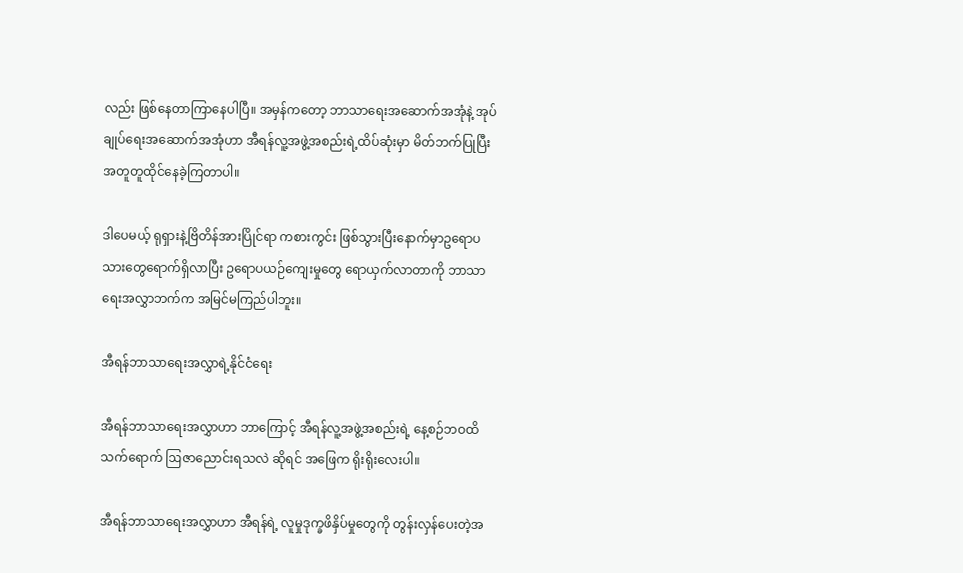လည်း ဖြစ်နေတာကြာနေပါပြီ။ အမှန်ကတော့ ဘာသာရေးအဆောက်အအုံနဲ့ အုပ်ချုပ်ရေးအဆောက်အအုံဟာ အီရန်လူ့အဖွဲ့အစည်းရဲ့ထိပ်ဆုံးမှာ မိတ်ဘက်ပြုပြီး အတူတူထိုင်နေခဲ့ကြတာပါ။

ဒါပေမယ့် ရုရှားနဲ့ဗြိတိန်အားပြိုင်ရာ ကစားကွင်း ဖြစ်သွားပြီးနောက်မှာဥရောပသားတွေရောက်ရှိလာပြီး ဥရောပယဉ်ကျေးမှုတွေ ရောယှက်လာတာကို ဘာသာရေးအလွှာဘက်က အမြင်မကြည်ပါဘူး။

အီရန်ဘာသာရေးအလွှာရဲ့နိုင်ငံရေး

အီရန်ဘာသာရေးအလွှာဟာ ဘာကြောင့် အီရန်လူ့အဖွဲ့အစည်းရဲ့ နေ့စဉ်ဘဝထိ သက်ရောက် ဩဇာညောင်းရသလဲ ဆိုရင် အဖြေက ရိုးရိုးလေးပါ။

အီရန်ဘာသာရေးအလွှာဟာ အီရန်ရဲ့ လူမှုဒုက္ခဖိနှိပ်မှုတွေကို တွန်းလှန်ပေးတဲ့အ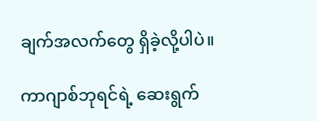ချက်အလက်တွေ ရှိခဲ့လို့ပါပဲ။

ကာဂျာစ်ဘုရင်ရဲ့ ဆေးရွက်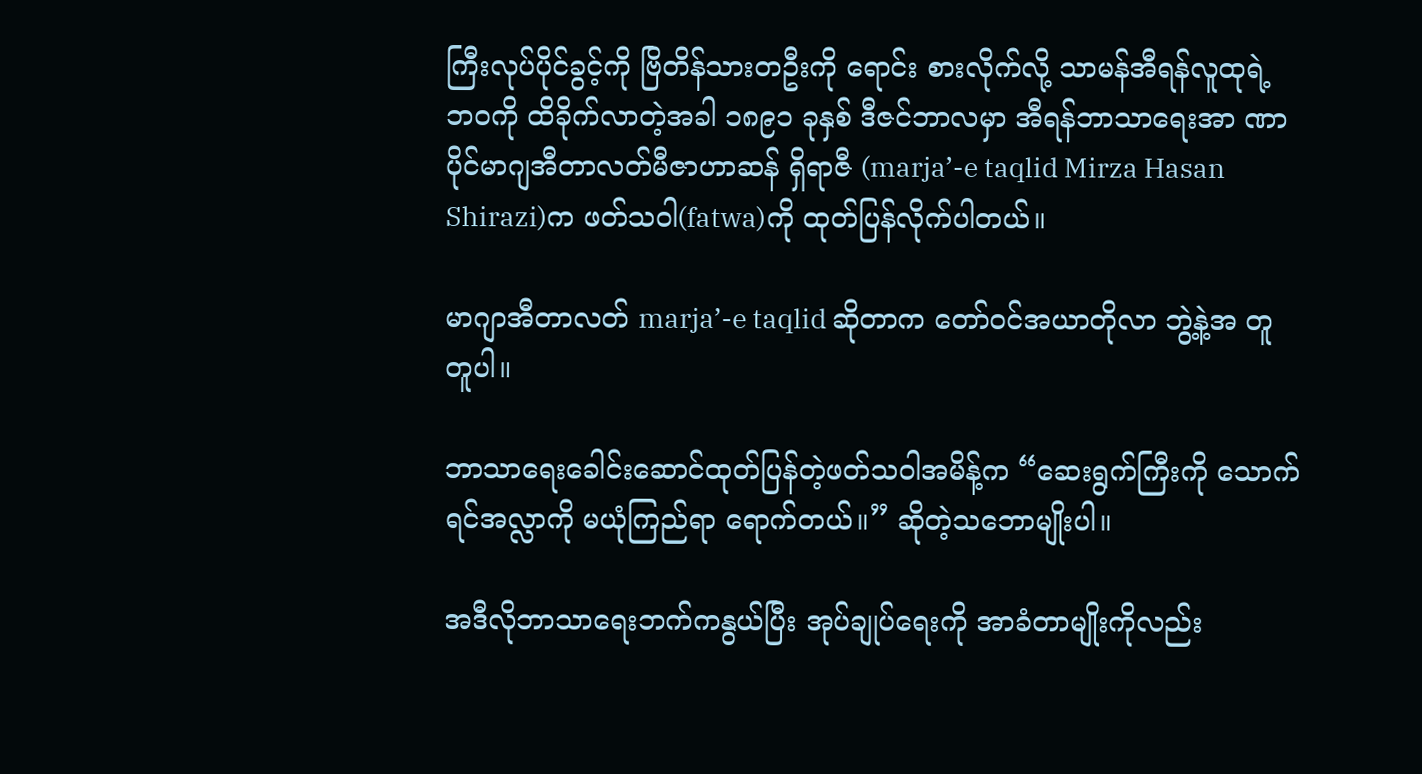ကြီးလုပ်ပိုင်ခွင့်ကို ဗြိတိန်သားတဦးကို ရောင်း စားလိုက်လို့ သာမန်အီရန်လူထုရဲ့ ဘဝကို ထိခိုက်လာတဲ့အခါ ၁၈၉၁ ခုနှစ် ဒီဇင်ဘာလမှာ အီရန်ဘာသာရေးအာ ဏာပိုင်မာဂျအီတာလတ်မီဇာဟာဆန် ရှိရာဇီ (marja’-e taqlid Mirza Hasan Shirazi)က ဖတ်သဝါ(fatwa)ကို ထုတ်ပြန်လိုက်ပါတယ်။

မာဂျာအီတာလတ် marja’-e taqlid ဆိုတာက တော်ဝင်အယာတိုလာ ဘွဲ့နဲ့အ တူတူပါ။

ဘာသာရေးခေါင်းဆောင်ထုတ်ပြန်တဲ့ဖတ်သဝါအမိန့်က “ဆေးရွက်ကြီးကို သောက်ရင်အလ္လာကို မယုံကြည်ရာ ရောက်တယ်။” ဆိုတဲ့သဘောမျိုးပါ။

အဒီလိုဘာသာရေးဘက်ကနွယ်ပြီး အုပ်ချုပ်ရေးကို အာခံတာမျိုးကိုလည်း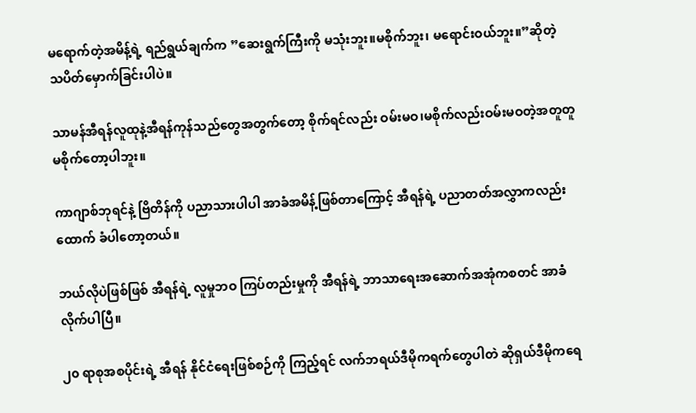မရောက်တဲ့အမိန့်ရဲ့ ရည်ရွယ်ချက်က ”ဆေးရွက်ကြီးကို မသုံးဘူး။မစိုက်ဘူး၊ မရောင်းဝယ်ဘူး။”ဆိုတဲ့ သပိတ်မှောက်ခြင်းပါပဲ။

သာမန်အီရန်လူထုနဲ့အီရန်ကုန်သည်တွေအတွက်တော့ စိုက်ရင်လည်း ဝမ်းမဝ၊မစိုက်လည်းဝမ်းမဝတဲ့အတူတူမစိုက်တော့ပါဘူး။

ကာဂျာစ်ဘုရင်နဲ့ ဗြိတိန်ကို ပညာသားပါပါ အာခံအမိန့်ဖြစ်တာကြောင့် အီရန်ရဲ့ ပညာတတ်အလွှာကလည်း ထောက် ခံပါတော့တယ်။

ဘယ်လိုပဲဖြစ်ဖြစ် အီရန်ရဲ့ လူမှုဘဝ ကြပ်တည်းမှုကို အီရန်ရဲ့ ဘာသာရေးအဆောက်အအုံကစတင် အာခံလိုက်ပါပြီ။

၂၀ ရာစုအစပိုင်းရဲ့ အီရန် နိုင်ငံရေးဖြစ်စဉ်ကို ကြည့်ရင် လက်ဘရယ်ဒီမိုကရက်တွေပါတဲ ဆိုရှယ်ဒီမိုကရေ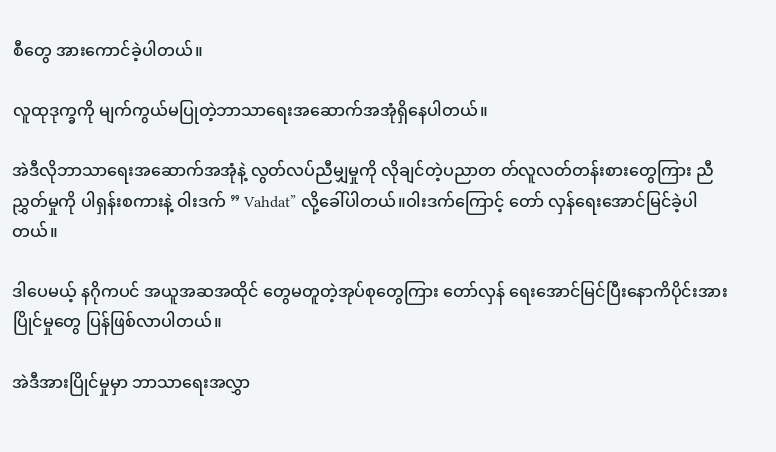စီတွေ အားကောင်ခဲ့ပါတယ်။

လူထုဒုက္ခကို မျက်ကွယ်မပြုတဲ့ဘာသာရေးအဆောက်အအုံရှိနေပါတယ်။

အဲဒီလိုဘာသာရေးအဆောက်အအုံနဲ့ လွတ်လပ်ညီမျှမှုကို လိုချင်တဲ့ပညာတ တ်လူလတ်တန်းစားတွေကြား ညီညွှတ်မှုကို ပါရှန်းစကားနဲ့ ဝါးဒက် ” Vahdat” လို့ခေါ်ပါတယ်။ဝါးဒက်ကြောင့် တော် လှန်ရေးအောင်မြင်ခဲ့ပါတယ်။

ဒါပေမယ့် နဂိုကပင် အယူအဆအထိုင် တွေမတူတဲ့အုပ်စုတွေကြား တော်လှန် ရေးအောင်မြင်ပြီးနောကိပိုင်းအားပြိုင်မှုတွေ ပြန်ဖြစ်လာပါတယ်။

အဲဒီအားပြိုင်မှုမှာ ဘာသာရေးအလွှာ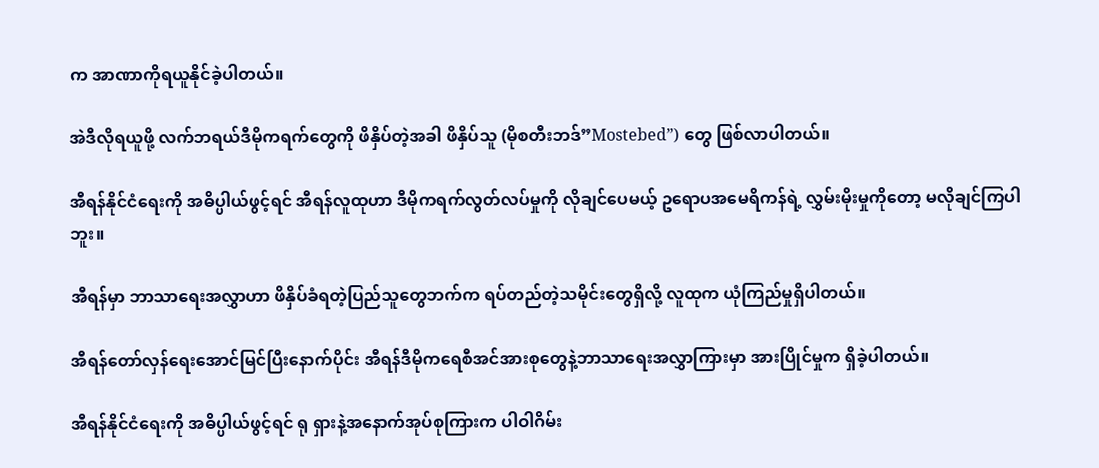က အာဏာကိုရယူနိုင်ခဲ့ပါတယ်။

အဲဒီလိုရယူဖို့ လက်ဘရယ်ဒီမိုကရက်တွေကို ဖိနှိပ်တဲ့အခါ ဖိနှိပ်သူ (မိုစတီးဘဒ်”Mostebed”) တွေ ဖြစ်လာပါတယ်။

အီရန်နိုင်ငံရေးကို အဓိပ္ပါယ်ဖွင့်ရင် အီရန်လူထုဟာ ဒီမိုကရက်လွတ်လပ်မှုကို လိုချင်ပေမယ့် ဥရောပအမေရိကန်ရဲ့ လွှမ်းမိုးမှုကိုတော့ မလိုချင်ကြပါဘူး။

အီရန်မှာ ဘာသာရေးအလွှာဟာ ဖိနှိပ်ခံရတဲ့ပြည်သူတွေဘက်က ရပ်တည်တဲ့သမိုင်းတွေရှိလို့ လူထုက ယုံကြည်မှုရှိပါတယ်။

အီရန်တော်လှန်ရေးအောင်မြင်ပြီးနောက်ပိုင်း အီရန်ဒီမိုကရေစီအင်အားစုတွေနဲ့ဘာသာရေးအလွှာကြားမှာ အားပြိုင်မှုက ရှိခဲ့ပါတယ်။

အီရန်နိုင်ငံရေးကို အဓိပ္ပါယ်ဖွင့်ရင် ရု ရှားနဲ့အနောက်အုပ်စုကြားက ပါဝါဂိမ်း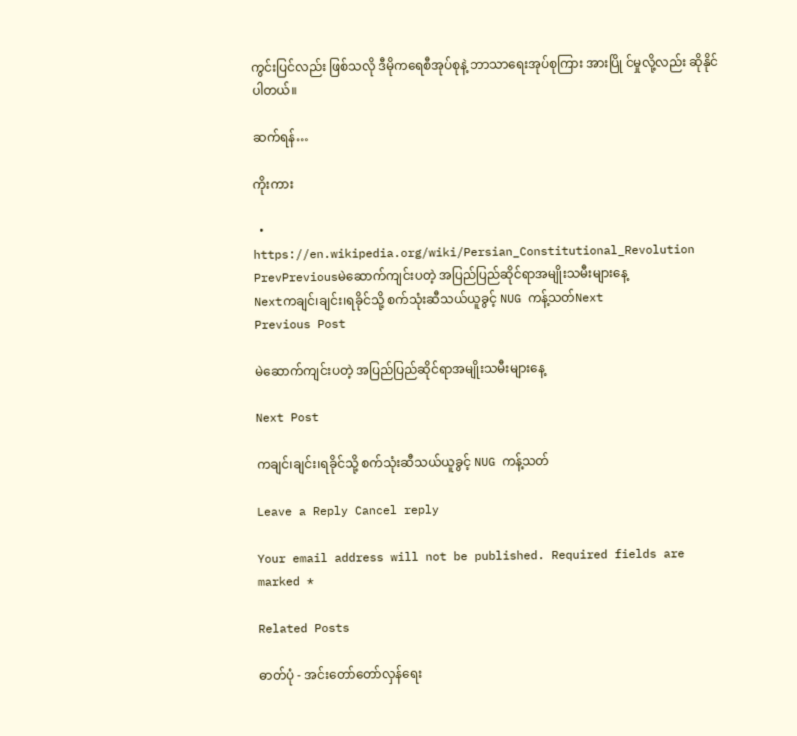ကွင်းပြင်လည်း ဖြစ်သလို ဒီမိုကရေစီအုပ်စုနဲ့ ဘာသာရေးအုပ်စုကြား အားပြို င်မှုလို့လည်း ဆိုနိုင်ပါတယ်။

ဆက်ရန်…

ကိုးကား

  • https://en.wikipedia.org/wiki/Persian_Constitutional_Revolution
PrevPreviousမဲဆောက်ကျင်းပတဲ့ အပြည်ပြည်ဆိုင်ရာအမျိုးသမီးများနေ့
Nextကချင်၊ချင်း၊ရခိုင်သို့ စက်သုံးဆီသယ်ယူခွင့် NUG ကန့်သတ်Next
Previous Post

မဲဆောက်ကျင်းပတဲ့ အပြည်ပြည်ဆိုင်ရာအမျိုးသမီးများနေ့

Next Post

ကချင်၊ချင်း၊ရခိုင်သို့ စက်သုံးဆီသယ်ယူခွင့် NUG ကန့်သတ်

Leave a Reply Cancel reply

Your email address will not be published. Required fields are marked *

Related Posts

ဓာတ်ပုံ - အင်းတော်တော်လှန်ရေး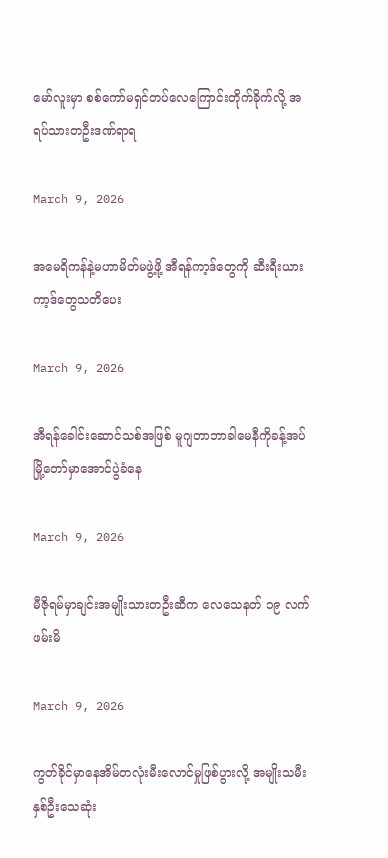မော်လူးမှာ စစ်ကော်မရှင်တပ်လေကြောင်းတိုက်ခိုက်လို့ အရပ်သားတဦးဒဏ်ရာရ

March 9, 2026

အမေရိကန်နဲ့မဟာမိတ်မဖွဲ့ဖို့ အီရန်ကာ့ဒ်တွေကို ဆီးရီးယားကာ့ဒ်တွေသတိပေး

March 9, 2026

အီရန်ခေါင်းဆောင်သစ်အဖြစ် မူဂျတာဘာခါမေနီကိုခန့်အပ်မြို့တော်မှာအောင်ပွဲခံနေ

March 9, 2026

မီဇိုရမ်မှာချင်းအမျိုးသားတဦးဆီက လေသေနတ် ၁၉ လက်ဖမ်းမိ

March 9, 2026

ကွတ်ခိုင်မှာနေအိမ်တလုံးမီးလောင်မှုဖြစ်ပွားလို့ အမျိုးသမီးနှစ်ဦးသေဆုံး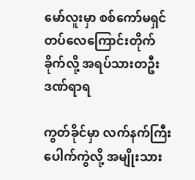မော်လူးမှာ စစ်ကော်မရှင်တပ်လေကြောင်းတိုက်ခိုက်လို့ အရပ်သားတဦးဒဏ်ရာရ

ကွတ်ခိုင်မှာ လက်နက်ကြီးပေါက်ကွဲလို့ အမျိုးသား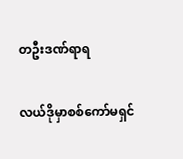တဦးဒဏ်ရာရ

လယ်ဒိုမှာစစ်ကော်မရှင်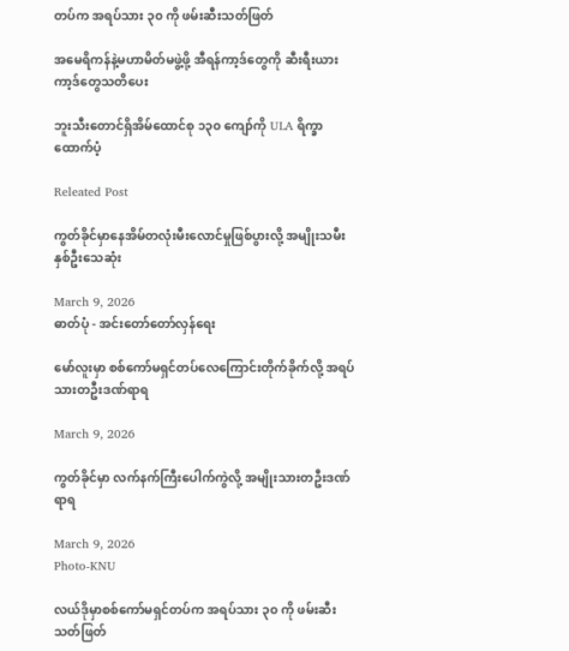တပ်က အရပ်သား ၃၀ ကို ဖမ်းဆီးသတ်ဖြတ်

အမေရိကန်နဲ့မဟာမိတ်မဖွဲ့ဖို့ အီရန်ကာ့ဒ်တွေကို ဆီးရီးယားကာ့ဒ်တွေသတိပေး

ဘူးသီးတောင်ရှိအိမ်ထောင်စု ၁၃၀ ကျော်ကို ULA ရိက္ခာထောက်ပံ့

Releated Post

ကွတ်ခိုင်မှာနေအိမ်တလုံးမီးလောင်မှုဖြစ်ပွားလို့ အမျိုးသမီးနှစ်ဦးသေဆုံး

March 9, 2026
ဓာတ်ပုံ - အင်းတော်တော်လှန်ရေး

မော်လူးမှာ စစ်ကော်မရှင်တပ်လေကြောင်းတိုက်ခိုက်လို့ အရပ်သားတဦးဒဏ်ရာရ

March 9, 2026

ကွတ်ခိုင်မှာ လက်နက်ကြီးပေါက်ကွဲလို့ အမျိုးသားတဦးဒဏ်ရာရ

March 9, 2026
Photo-KNU

လယ်ဒိုမှာစစ်ကော်မရှင်တပ်က အရပ်သား ၃၀ ကို ဖမ်းဆီးသတ်ဖြတ်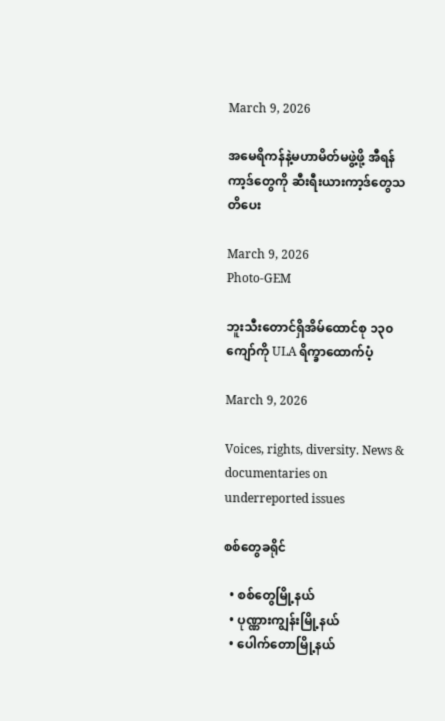March 9, 2026

အမေရိကန်နဲ့မဟာမိတ်မဖွဲ့ဖို့ အီရန်ကာ့ဒ်တွေကို ဆီးရီးယားကာ့ဒ်တွေသတိပေး

March 9, 2026
Photo-GEM

ဘူးသီးတောင်ရှိအိမ်ထောင်စု ၁၃၀ ကျော်ကို ULA ရိက္ခာထောက်ပံ့

March 9, 2026

Voices, rights, diversity. News & documentaries on underreported issues

စစ်တွေခရိုင်

  • စစ်တွေမြို့နယ်
  • ပုဏ္ဏားကျွန်းမြို့နယ်
  • ပေါက်တောမြို့နယ်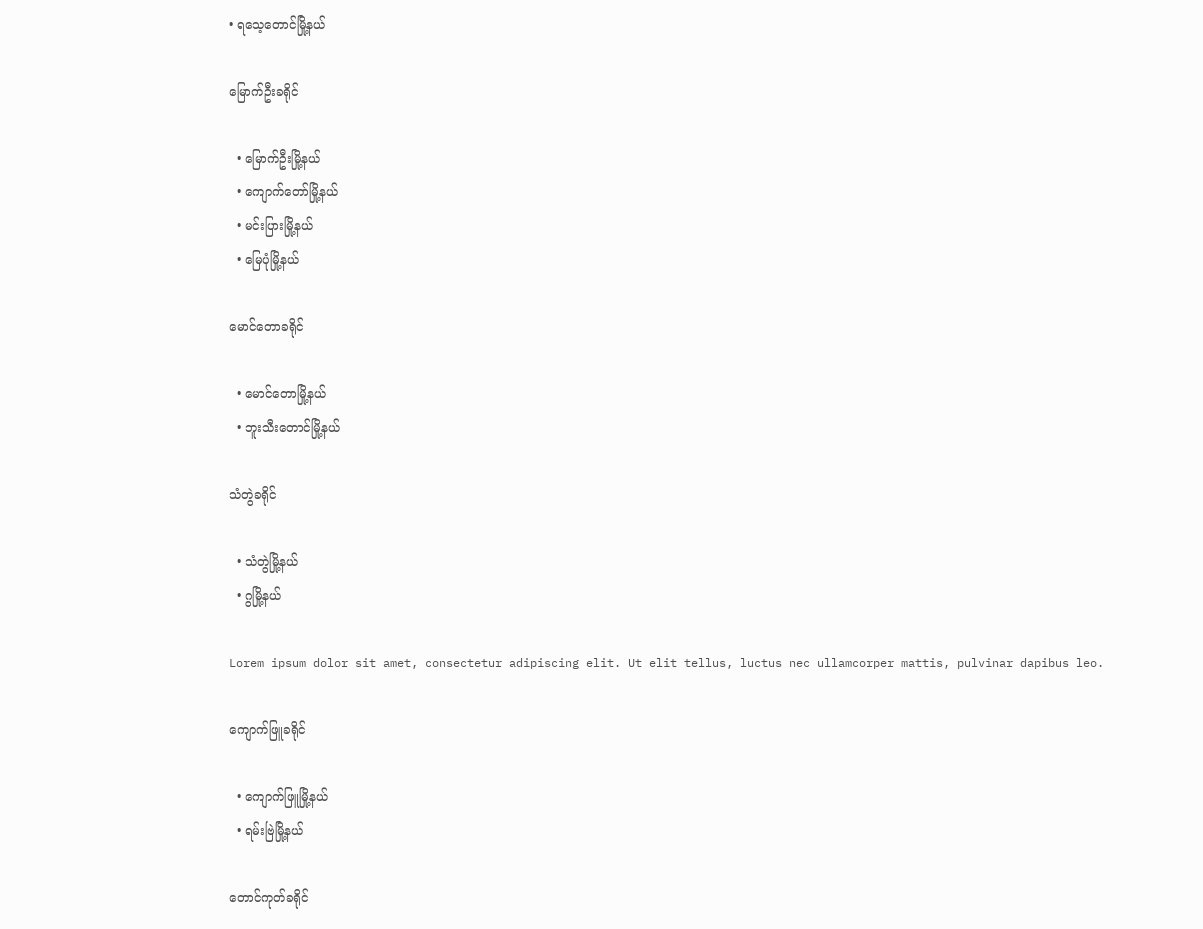• ရသေ့တောင်မြို့နယ်

မြောက်ဦးခရိုင်

  • မြောက်ဦးမြို့နယ်
  • ကျောက်တော်မြို့နယ်
  • မင်းပြားမြို့နယ်
  • မြေပုံမြို့နယ်

မောင်တောခရိုင်

  • မောင်တောမြို့နယ်
  • ဘူးသီးတောင်မြို့နယ်

သံတွဲခရိုင်

  • သံတွဲမြို့နယ်
  • ဂွမြို့နယ်

Lorem ipsum dolor sit amet, consectetur adipiscing elit. Ut elit tellus, luctus nec ullamcorper mattis, pulvinar dapibus leo.

ကျောက်ဖြူခရိုင်

  • ကျောက်ဖြူမြို့နယ်
  • ရမ်းဗြဲမြို့နယ်

တောင်ကုတ်ခရိုင်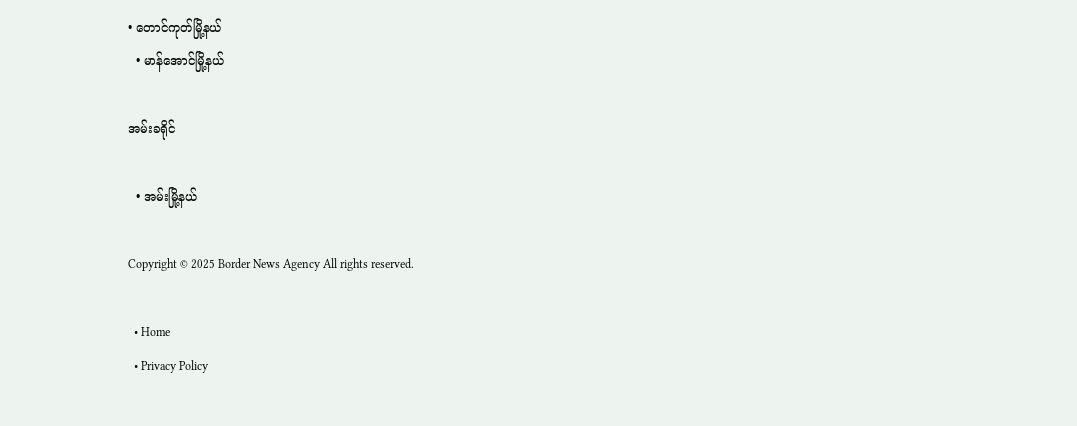• တောင်ကုတ်မြို့နယ်
  • မာန်အောင်မြို့နယ်

အမ်းခရိုင်

  • အမ်းမြို့နယ်

Copyright © 2025 Border News Agency All rights reserved.

  • Home
  • Privacy Policy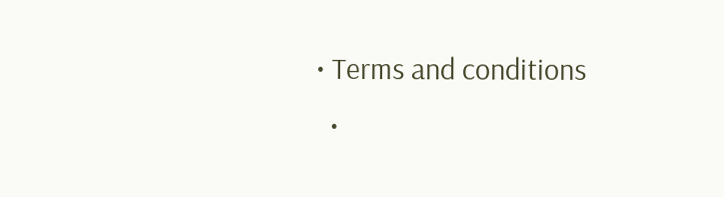• Terms and conditions
  •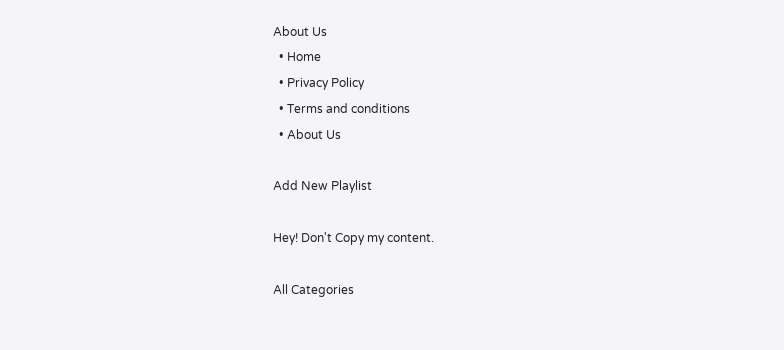About Us
  • Home
  • Privacy Policy
  • Terms and conditions
  • About Us

Add New Playlist

Hey! Don't Copy my content.

All Categories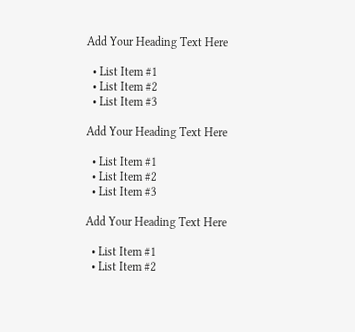Add Your Heading Text Here

  • List Item #1
  • List Item #2
  • List Item #3

Add Your Heading Text Here

  • List Item #1
  • List Item #2
  • List Item #3

Add Your Heading Text Here

  • List Item #1
  • List Item #2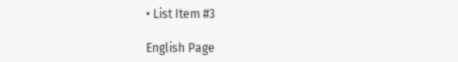• List Item #3

English Page